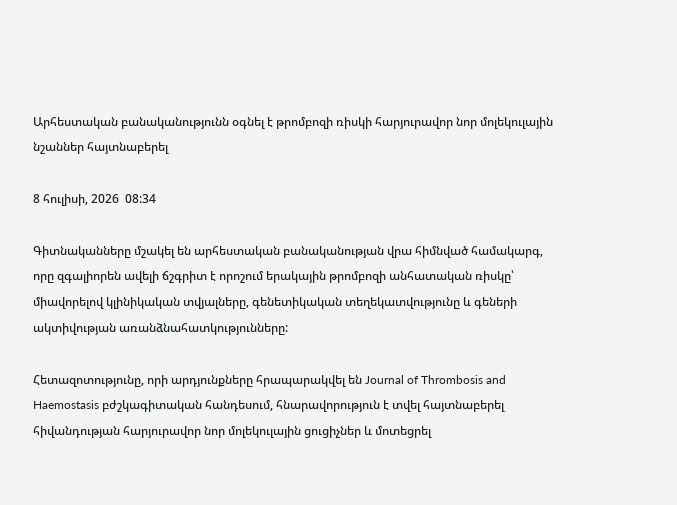Արհեստական բանականությունն օգնել է թրոմբոզի ռիսկի հարյուրավոր նոր մոլեկուլային նշաններ հայտնաբերել

8 հուլիսի, 2026  08:34

Գիտնականները մշակել են արհեստական բանականության վրա հիմնված համակարգ, որը զգալիորեն ավելի ճշգրիտ է որոշում երակային թրոմբոզի անհատական ռիսկը՝ միավորելով կլինիկական տվյալները, գենետիկական տեղեկատվությունը և գեների ակտիվության առանձնահատկությունները:

Հետազոտությունը, որի արդյունքները հրապարակվել են Journal of Thrombosis and Haemostasis բժշկագիտական հանդեսում, հնարավորություն է տվել հայտնաբերել հիվանդության հարյուրավոր նոր մոլեկուլային ցուցիչներ և մոտեցրել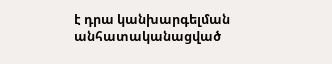է դրա կանխարգելման անհատականացված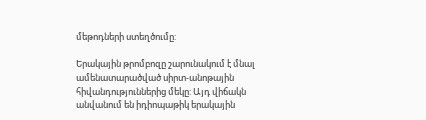մեթոդների ստեղծումը:

Երակային թրոմբոզը շարունակում է մնալ ամենատարածված սիրտ-անոթային հիվանդություններից մեկը: Այդ վիճակն անվանում են իդիոպաթիկ երակային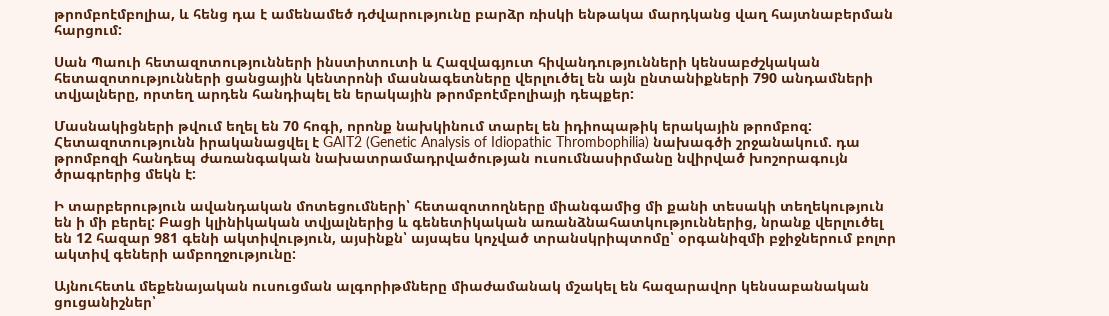թրոմբոէմբոլիա, և հենց դա է ամենամեծ դժվարությունը բարձր ռիսկի ենթակա մարդկանց վաղ հայտնաբերման հարցում:

Սան Պաուի հետազոտությունների ինստիտուտի և Հազվագյուտ հիվանդությունների կենսաբժշկական հետազոտությունների ցանցային կենտրոնի մասնագետները վերլուծել են այն ընտանիքների 790 անդամների տվյալները, որտեղ արդեն հանդիպել են երակային թրոմբոէմբոլիայի դեպքեր:

Մասնակիցների թվում եղել են 70 հոգի, որոնք նախկինում տարել են իդիոպաթիկ երակային թրոմբոզ: Հետազոտությունն իրականացվել է GAIT2 (Genetic Analysis of Idiopathic Thrombophilia) նախագծի շրջանակում. դա թրոմբոզի հանդեպ ժառանգական նախատրամադրվածության ուսումնասիրմանը նվիրված խոշորագույն ծրագրերից մեկն է:

Ի տարբերություն ավանդական մոտեցումների՝ հետազոտողները միանգամից մի քանի տեսակի տեղեկություն են ի մի բերել: Բացի կլինիկական տվյալներից և գենետիկական առանձնահատկություններից, նրանք վերլուծել են 12 հազար 981 գենի ակտիվություն, այսինքն՝ այսպես կոչված տրանսկրիպտոմը՝ օրգանիզմի բջիջներում բոլոր ակտիվ գեների ամբողջությունը:

Այնուհետև մեքենայական ուսուցման ալգորիթմները միաժամանակ մշակել են հազարավոր կենսաբանական ցուցանիշներ՝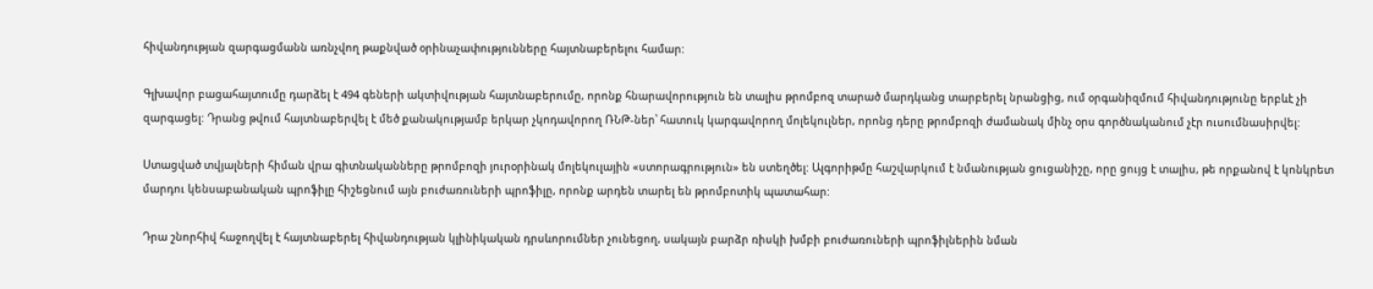հիվանդության զարգացմանն առնչվող թաքնված օրինաչափությունները հայտնաբերելու համար:

Գլխավոր բացահայտումը դարձել է 494 գեների ակտիվության հայտնաբերումը, որոնք հնարավորություն են տալիս թրոմբոզ տարած մարդկանց տարբերել նրանցից, ում օրգանիզմում հիվանդությունը երբևէ չի զարգացել: Դրանց թվում հայտնաբերվել է մեծ քանակությամբ երկար չկոդավորող ՌՆԹ-ներ՝ հատուկ կարգավորող մոլեկուլներ, որոնց դերը թրոմբոզի ժամանակ մինչ օրս գործնականում չէր ուսումնասիրվել:

Ստացված տվյալների հիման վրա գիտնականները թրոմբոզի յուրօրինակ մոլեկուլային «ստորագրություն» են ստեղծել: Ալգորիթմը հաշվարկում է նմանության ցուցանիշը, որը ցույց է տալիս, թե որքանով է կոնկրետ մարդու կենսաբանական պրոֆիլը հիշեցնում այն բուժառուների պրոֆիլը, որոնք արդեն տարել են թրոմբոտիկ պատահար:

Դրա շնորհիվ հաջողվել է հայտնաբերել հիվանդության կլինիկական դրսևորումներ չունեցող, սակայն բարձր ռիսկի խմբի բուժառուների պրոֆիլներին նման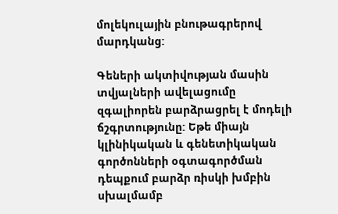մոլեկուլային բնութագրերով մարդկանց:

Գեների ակտիվության մասին տվյալների ավելացումը զգալիորեն բարձրացրել է մոդելի ճշգրտությունը: Եթե միայն կլինիկական և գենետիկական գործոնների օգտագործման դեպքում բարձր ռիսկի խմբին սխալմամբ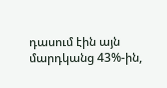դասում էին այն մարդկանց 43%-ին,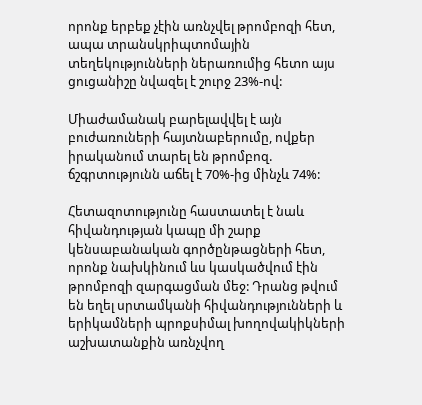որոնք երբեք չէին առնչվել թրոմբոզի հետ, ապա տրանսկրիպտոմային տեղեկությունների ներառումից հետո այս ցուցանիշը նվազել է շուրջ 23%-ով:

Միաժամանակ բարելավվել է այն բուժառուների հայտնաբերումը, ովքեր իրականում տարել են թրոմբոզ. ճշգրտությունն աճել է 70%-ից մինչև 74%:

Հետազոտությունը հաստատել է նաև հիվանդության կապը մի շարք կենսաբանական գործընթացների հետ, որոնք նախկինում ևս կասկածվում էին թրոմբոզի զարգացման մեջ: Դրանց թվում են եղել սրտամկանի հիվանդությունների և երիկամների պրոքսիմալ խողովակիկների աշխատանքին առնչվող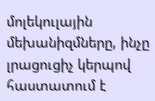մոլեկուլային մեխանիզմները, ինչը լրացուցիչ կերպով հաստատում է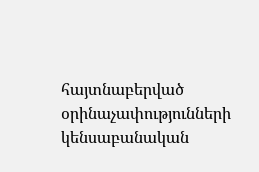հայտնաբերված օրինաչափությունների կենսաբանական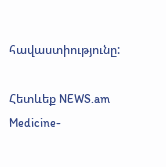հավաստիությունը:

Հետևեք NEWS.am Medicine-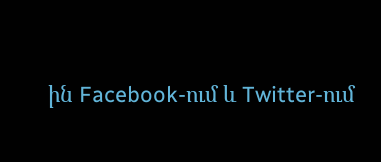ին Facebook-ում և Twitter-ում